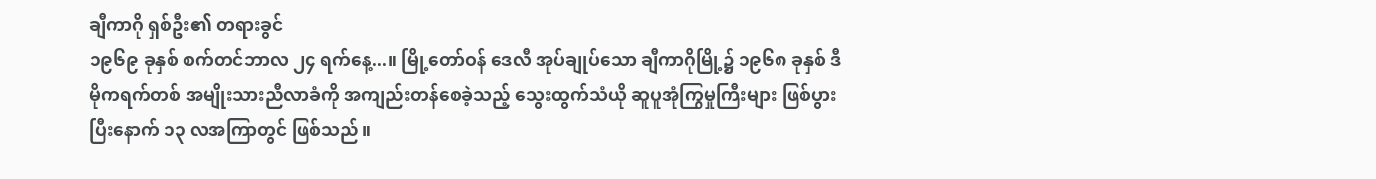ချီကာဂို ရှစ်ဦး၏ တရားခွင်
၁၉၆၉ ခုနှစ် စက်တင်ဘာလ ၂၄ ရက်နေ့...။ မြို့တော်ဝန် ဒေလီ အုပ်ချုပ်သော ချီကာဂိုမြို့၌ ၁၉၆၈ ခုနှစ် ဒီမိုကရက်တစ် အမျိုးသားညီလာခံကို အကျည်းတန်စေခဲ့သည့် သွေးထွက်သံယို ဆူပူအုံကြွမှုကြီးများ ဖြစ်ပွားပြီးနောက် ၁၃ လအကြာတွင် ဖြစ်သည်။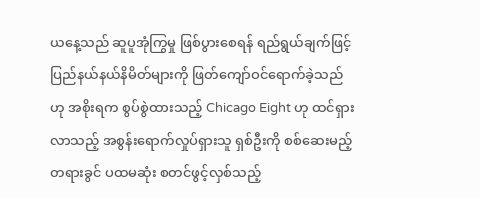ယနေ့သည် ဆူပူအုံကြွမှု ဖြစ်ပွားစေရန် ရည်ရွယ်ချက်ဖြင့် ပြည်နယ်နယ်နိမိတ်များကို ဖြတ်ကျော်ဝင်ရောက်ခဲ့သည်ဟု အစိုးရက စွပ်စွဲထားသည့် Chicago Eight ဟု ထင်ရှားလာသည့် အစွန်းရောက်လှုပ်ရှားသူ ရှစ်ဦးကို စစ်ဆေးမည့် တရားခွင် ပထမဆုံး စတင်ဖွင့်လှစ်သည့်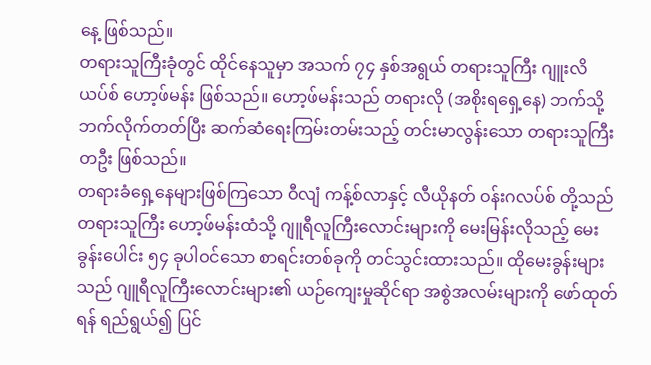နေ့ ဖြစ်သည်။
တရားသူကြီးခုံတွင် ထိုင်နေသူမှာ အသက် ၇၄ နှစ်အရွယ် တရားသူကြီး ဂျူးလိယပ်စ် ဟော့ဖ်မန်း ဖြစ်သည်။ ဟော့ဖ်မန်းသည် တရားလို (အစိုးရရှေ့နေ) ဘက်သို့ ဘက်လိုက်တတ်ပြီး ဆက်ဆံရေးကြမ်းတမ်းသည့် တင်းမာလွန်းသော တရားသူကြီးတဦး ဖြစ်သည်။
တရားခံရှေ့နေများဖြစ်ကြသော ဝီလျံ ကန့်စ်လာနှင့် လီယိုနတ် ဝန်းဂလပ်စ် တို့သည် တရားသူကြီး ဟော့ဖ်မန်းထံသို့ ဂျူရီလူကြီးလောင်းများကို မေးမြန်းလိုသည့် မေးခွန်းပေါင်း ၅၄ ခုပါဝင်သော စာရင်းတစ်ခုကို တင်သွင်းထားသည်။ ထိုမေးခွန်းများသည် ဂျူရီလူကြီးလောင်းများ၏ ယဉ်ကျေးမှုဆိုင်ရာ အစွဲအလမ်းများကို ဖော်ထုတ်ရန် ရည်ရွယ်၍ ပြင်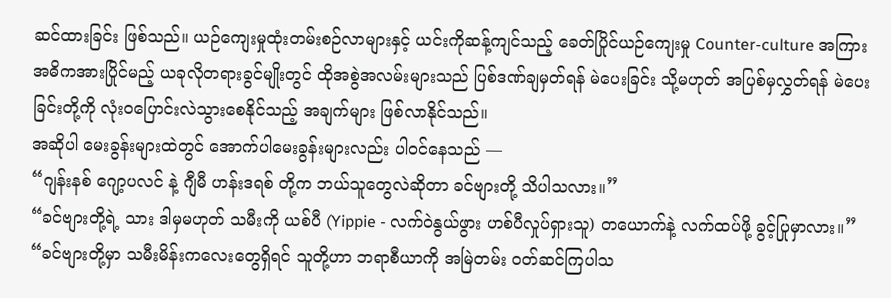ဆင်ထားခြင်း ဖြစ်သည်။ ယဉ်ကျေးမှုထုံးတမ်းစဉ်လာများနှင့် ယင်းကိုဆန့်ကျင်သည့် ခေတ်ပြိုင်ယဉ်ကျေးမှု Counter-culture အကြား အဓိကအားပြိုင်မည့် ယခုလိုတရားခွင်မျိုးတွင် ထိုအစွဲအလမ်းများသည် ပြစ်ဒဏ်ချမှတ်ရန် မဲပေးခြင်း သို့မဟုတ် အပြစ်မှလွှတ်ရန် မဲပေးခြင်းတို့ကို လုံးဝပြောင်းလဲသွားစေနိုင်သည့် အချက်များ ဖြစ်လာနိုင်သည်။
အဆိုပါ မေးခွန်းများထဲတွင် အောက်ပါမေးခွန်းများလည်း ပါဝင်နေသည် —
“ဂျန်းနစ် ဂျော့ပလင် နဲ့ ဂျီမီ ဟန်းဒရစ် တို့က ဘယ်သူတွေလဲဆိုတာ ခင်ဗျားတို့ သိပါသလား။”
“ခင်ဗျားတို့ရဲ့ သား ဒါမှမဟုတ် သမီးကို ယစ်ပီ (Yippie - လက်ဝဲနွယ်ဖွား ဟစ်ပီလှုပ်ရှားသူ) တယောက်နဲ့ လက်ထပ်ဖို့ ခွင့်ပြုမှာလား။”
“ခင်ဗျားတို့မှာ သမီးမိန်းကလေးတွေရှိရင် သူတို့ဟာ ဘရာစီယာကို အမြဲတမ်း ဝတ်ဆင်ကြပါသ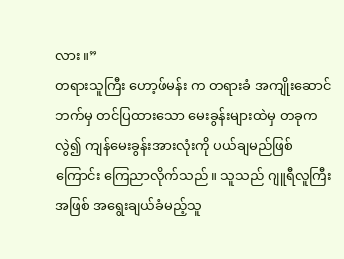လား။”
တရားသူကြီး ဟော့ဖ်မန်း က တရားခံ အကျိုးဆောင်ဘက်မှ တင်ပြထားသော မေးခွန်းများထဲမှ တခုကလွဲ၍ ကျန်မေးခွန်းအားလုံးကို ပယ်ချမည်ဖြစ်ကြောင်း ကြေညာလိုက်သည်။ သူသည် ဂျူရီလူကြီးအဖြစ် အရွေးချယ်ခံမည့်သူ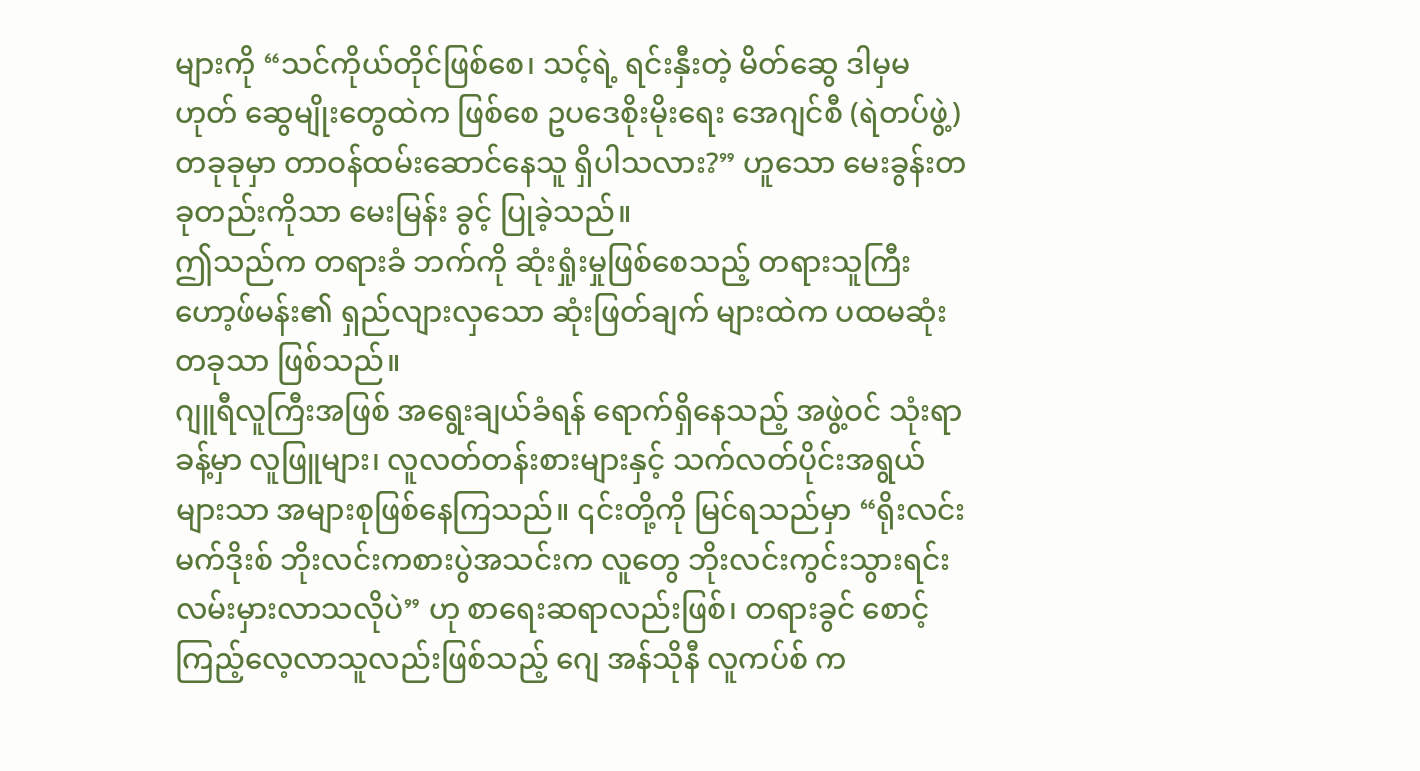များကို “သင်ကိုယ်တိုင်ဖြစ်စေ၊ သင့်ရဲ့ ရင်းနှီးတဲ့ မိတ်ဆွေ ဒါမှမဟုတ် ဆွေမျိုးတွေထဲက ဖြစ်စေ ဥပဒေစိုးမိုးရေး အေဂျင်စီ (ရဲတပ်ဖွဲ့) တခုခုမှာ တာဝန်ထမ်းဆောင်နေသူ ရှိပါသလား?” ဟူသော မေးခွန်းတခုတည်းကိုသာ မေးမြန်း ခွင့် ပြုခဲ့သည်။
ဤသည်က တရားခံ ဘက်ကို ဆုံးရှုံးမှုဖြစ်စေသည့် တရားသူကြီး ဟော့ဖ်မန်း၏ ရှည်လျားလှသော ဆုံးဖြတ်ချက် များထဲက ပထမဆုံးတခုသာ ဖြစ်သည်။
ဂျူရီလူကြီးအဖြစ် အရွေးချယ်ခံရန် ရောက်ရှိနေသည့် အဖွဲ့ဝင် သုံးရာခန့်မှာ လူဖြူများ၊ လူလတ်တန်းစားများနှင့် သက်လတ်ပိုင်းအရွယ်များသာ အများစုဖြစ်နေကြသည်။ ၎င်းတို့ကို မြင်ရသည်မှာ “ရိုးလင်းမက်ဒိုးစ် ဘိုးလင်းကစားပွဲအသင်းက လူတွေ ဘိုးလင်းကွင်းသွားရင်း လမ်းမှားလာသလိုပဲ” ဟု စာရေးဆရာလည်းဖြစ်၊ တရားခွင် စောင့်ကြည့်လေ့လာသူလည်းဖြစ်သည့် ဂျေ အန်သိုနီ လူကပ်စ် က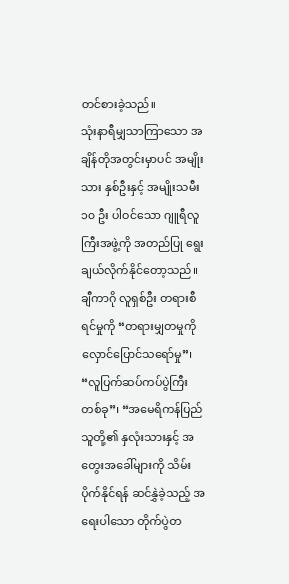တင်စားခဲ့သည်။
သုံးနာရီမျှသာကြာသော အချိန်တိုအတွင်းမှာပင် အမျိုးသား နှစ်ဦးနှင့် အမျိုးသမီး ၁၀ ဦး ပါဝင်သော ဂျူရီလူကြီးအဖွဲ့ကို အတည်ပြု ရွေးချယ်လိုက်နိုင်တော့သည်။
ချီကာဂို လူရှစ်ဦး တရားစီရင်မှုကို “တရားမျှတမှုကို လှောင်ပြောင်သရော်မှု”၊ “လူပြက်ဆပ်ကပ်ပွဲကြီးတစ်ခု”၊ “အမေရိကန်ပြည်သူတို့၏ နှလုံးသားနှင့် အတွေးအခေါ်များကို သိမ်းပိုက်နိုင်ရန် ဆင်နွှဲခဲ့သည့် အရေးပါသော တိုက်ပွဲတ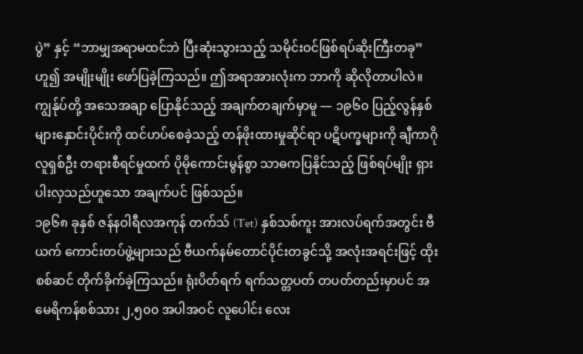ပွဲ” နှင့် “ဘာမျှအရာမထင်ဘဲ ပြီးဆုံးသွားသည့် သမိုင်းဝင်ဖြစ်ရပ်ဆိုးကြီးတခု” ဟူ၍ အမျိုးမျိုး ဖော်ပြခဲ့ကြသည်။ ဤအရာအားလုံးက ဘာကို ဆိုလိုတာပါလဲ။ ကျွန်ုပ်တို့ အသေအချာ ပြောနိုင်သည့် အချက်တချက်မှာမူ — ၁၉၆၀ ပြည့်လွန်နှစ်များနှောင်းပိုင်းကို ထင်ဟပ်စေခဲ့သည့် တန်ဖိုးထားမှုဆိုင်ရာ ပဋိပက္ခများကို ချီကာဂို လူရှစ်ဦး တရားစီရင်မှုထက် ပိုမိုကောင်းမွန်စွာ သာဓကပြနိုင်သည့် ဖြစ်ရပ်မျိုး ရှားပါးလှသည်ဟူသော အချက်ပင် ဖြစ်သည်။
၁၉၆၈ ခုနှစ် ဇန်နဝါရီလအကုန် တက်သ် (Tet) နှစ်သစ်ကူး အားလပ်ရက်အတွင်း ဗီယက် ကောင်းတပ်ဖွဲ့များသည် ဗီယက်နမ်တောင်ပိုင်းတခွင်သို့ အလုံးအရင်းဖြင့် ထိုးစစ်ဆင် တိုက်ခိုက်ခဲ့ကြသည်။ ရုံးပိတ်ရက် ရက်သတ္တပတ် တပတ်တည်းမှာပင် အမေရိကန်စစ်သား ၂,၅၀၀ အပါအဝင် လူပေါင်း လေး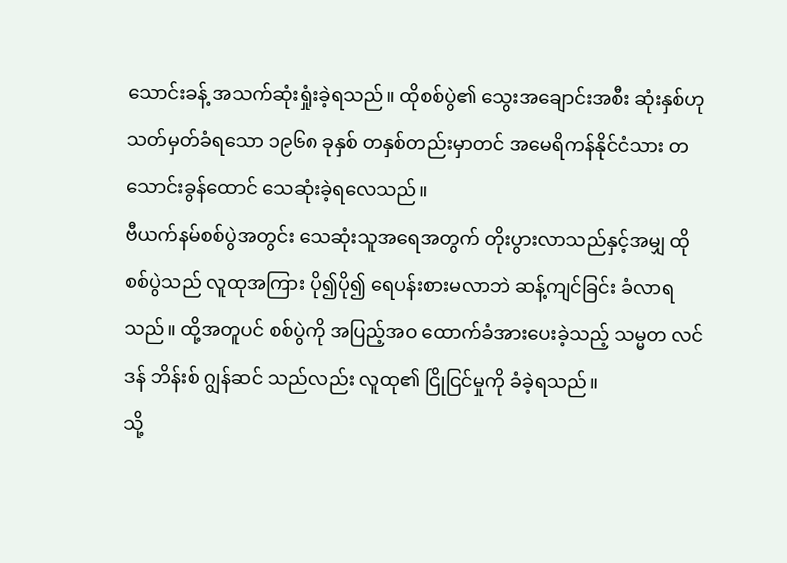သောင်းခန့် အသက်ဆုံးရှုံးခဲ့ရသည်။ ထိုစစ်ပွဲ၏ သွေးအချောင်းအစီး ဆုံးနှစ်ဟု သတ်မှတ်ခံရသော ၁၉၆၈ ခုနှစ် တနှစ်တည်းမှာတင် အမေရိကန်နိုင်ငံသား တသောင်းခွန်ထောင် သေဆုံးခဲ့ရလေသည်။
ဗီယက်နမ်စစ်ပွဲအတွင်း သေဆုံးသူအရေအတွက် တိုးပွားလာသည်နှင့်အမျှ ထိုစစ်ပွဲသည် လူထုအကြား ပို၍ပို၍ ရေပန်းစားမလာဘဲ ဆန့်ကျင်ခြင်း ခံလာရသည်။ ထို့အတူပင် စစ်ပွဲကို အပြည့်အဝ ထောက်ခံအားပေးခဲ့သည့် သမ္မတ လင်ဒန် ဘိန်းစ် ဂျွန်ဆင် သည်လည်း လူထု၏ ငြိုငြင်မှုကို ခံခဲ့ရသည်။
သို့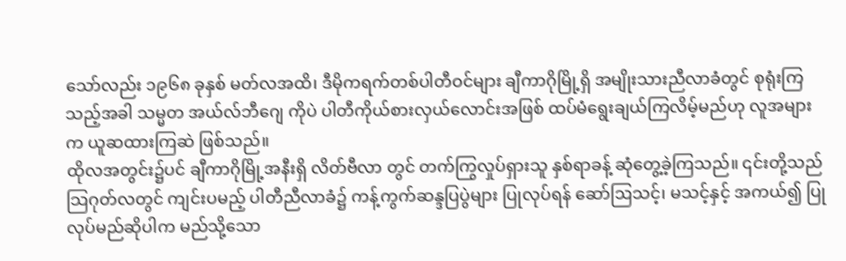သော်လည်း ၁၉၆၈ ခုနှစ် မတ်လအထိ၊ ဒီမိုကရက်တစ်ပါတီဝင်များ ချီကာဂိုမြို့ရှိ အမျိုးသားညီလာခံတွင် စုရုံးကြသည့်အခါ သမ္မတ အယ်လ်ဘီဂျေ ကိုပဲ ပါတီကိုယ်စားလှယ်လောင်းအဖြစ် ထပ်မံရွေးချယ်ကြလိမ့်မည်ဟု လူအများက ယူဆထားကြဆဲ ဖြစ်သည်။
ထိုလအတွင်း၌ပင် ချီကာဂိုမြို့အနီးရှိ လိတ်ဗီလာ တွင် တက်ကြွလှုပ်ရှားသူ နှစ်ရာခန့် ဆုံတွေ့ခဲ့ကြသည်။ ၎င်းတို့သည် သြဂုတ်လတွင် ကျင်းပမည့် ပါတီညီလာခံ၌ ကန့်ကွက်ဆန္ဒပြပွဲများ ပြုလုပ်ရန် ဆော်ဩသင့်၊ မသင့်နှင့် အကယ်၍ ပြုလုပ်မည်ဆိုပါက မည်သို့သော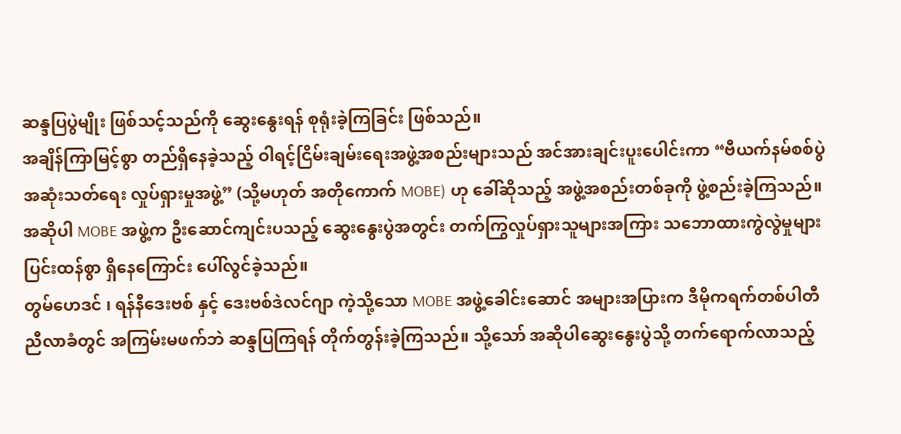ဆန္ဒပြပွဲမျိုး ဖြစ်သင့်သည်ကို ဆွေးနွေးရန် စုရုံးခဲ့ကြခြင်း ဖြစ်သည်။
အချိန်ကြာမြင့်စွာ တည်ရှိနေခဲ့သည့် ဝါရင့်ငြိမ်းချမ်းရေးအဖွဲ့အစည်းများသည် အင်အားချင်းပူးပေါင်းကာ “ဗီယက်နမ်စစ်ပွဲ အဆုံးသတ်ရေး လှုပ်ရှားမှုအဖွဲ့” (သို့မဟုတ် အတိုကောက် MOBE) ဟု ခေါ်ဆိုသည့် အဖွဲ့အစည်းတစ်ခုကို ဖွဲ့စည်းခဲ့ကြသည်။ အဆိုပါ MOBE အဖွဲ့က ဦးဆောင်ကျင်းပသည့် ဆွေးနွေးပွဲအတွင်း တက်ကြွလှုပ်ရှားသူများအကြား သဘောထားကွဲလွဲမှုများ ပြင်းထန်စွာ ရှိနေကြောင်း ပေါ်လွင်ခဲ့သည်။
တွမ်ဟေဒင် ၊ ရန်နီဒေးဗစ် နှင့် ဒေးဗစ်ဒဲလင်ဂျာ ကဲ့သို့သော MOBE အဖွဲ့ခေါင်းဆောင် အများအပြားက ဒီမိုကရက်တစ်ပါတီ ညီလာခံတွင် အကြမ်းမဖက်ဘဲ ဆန္ဒပြကြရန် တိုက်တွန်းခဲ့ကြသည်။ သို့သော် အဆိုပါဆွေးနွေးပွဲသို့ တက်ရောက်လာသည့်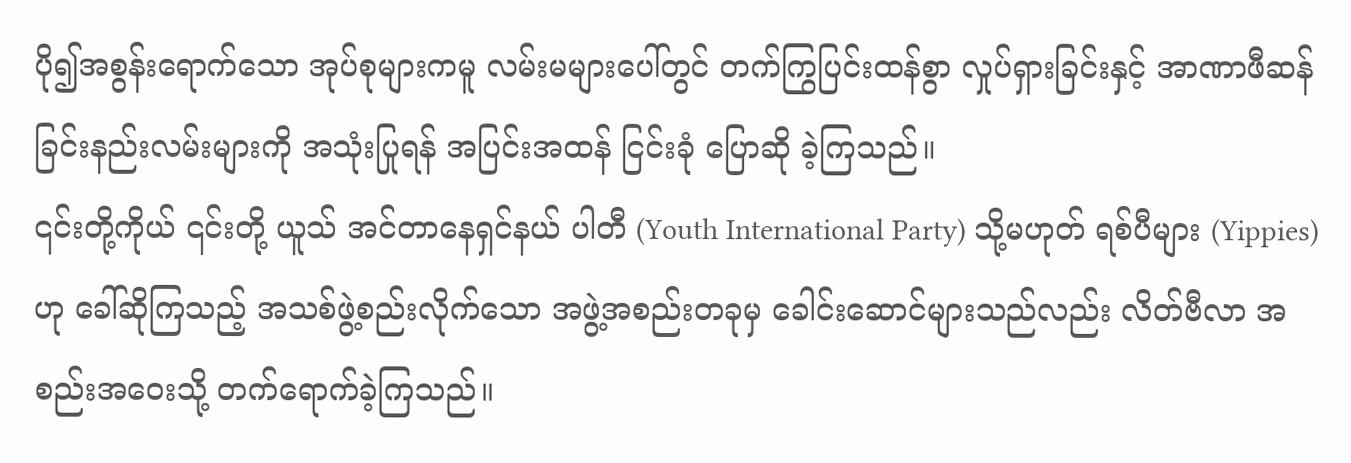ပို၍အစွန်းရောက်သော အုပ်စုများကမူ လမ်းမများပေါ်တွင် တက်ကြွပြင်းထန်စွာ လှုပ်ရှားခြင်းနှင့် အာဏာဖီဆန်ခြင်းနည်းလမ်းများကို အသုံးပြုရန် အပြင်းအထန် ငြင်းခုံ ပြောဆို ခဲ့ကြသည်။
၎င်းတို့ကိုယ် ၎င်းတို့ ယူသ် အင်တာနေရှင်နယ် ပါတီ (Youth International Party) သို့မဟုတ် ရစ်ပီများ (Yippies) ဟု ခေါ်ဆိုကြသည့် အသစ်ဖွဲ့စည်းလိုက်သော အဖွဲ့အစည်းတခုမှ ခေါင်းဆောင်များသည်လည်း လိတ်ဗီလာ အစည်းအဝေးသို့ တက်ရောက်ခဲ့ကြသည်။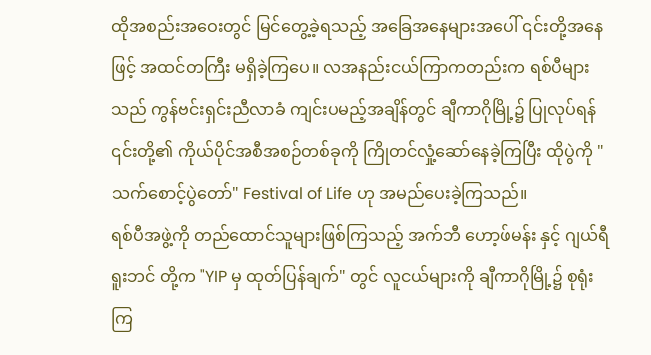ထိုအစည်းအဝေးတွင် မြင်တွေ့ခဲ့ရသည့် အခြေအနေများအပေါ် ၎င်းတို့အနေဖြင့် အထင်တကြီး မရှိခဲ့ကြပေ။ လအနည်းငယ်ကြာကတည်းက ရစ်ပီများသည် ကွန်ဗင်းရှင်းညီလာခံ ကျင်းပမည့်အချိန်တွင် ချီကာဂိုမြို့၌ ပြုလုပ်ရန် ၎င်းတို့၏ ကိုယ်ပိုင်အစီအစဉ်တစ်ခုကို ကြိုတင်လှုံ့ဆော်နေခဲ့ကြပြီး ထိုပွဲကို "သက်စောင့်ပွဲတော်" Festival of Life ဟု အမည်ပေးခဲ့ကြသည်။
ရစ်ပီအဖွဲ့ကို တည်ထောင်သူများဖြစ်ကြသည့် အက်ဘီ ဟော့ဖ်မန်း နှင့် ဂျယ်ရီ ရူးဘင် တို့က "YIP မှ ထုတ်ပြန်ချက်" တွင် လူငယ်များကို ချီကာဂိုမြို့၌ စုရုံးကြ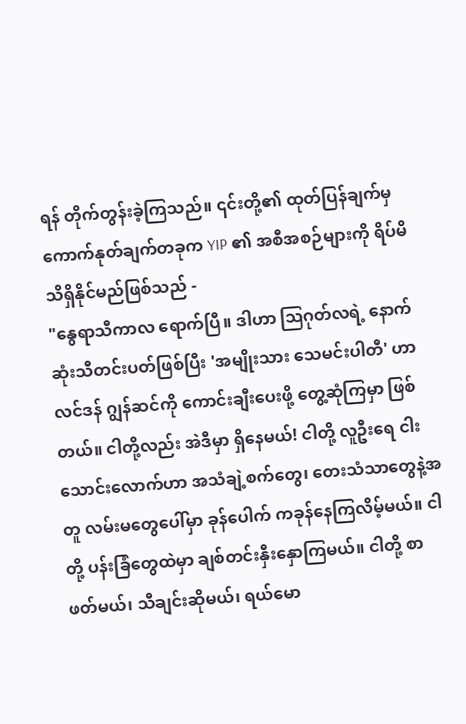ရန် တိုက်တွန်းခဲ့ကြသည်။ ၎င်းတို့၏ ထုတ်ပြန်ချက်မှ ကောက်နုတ်ချက်တခုက YIP ၏ အစီအစဉ်များကို ရိပ်မိ သိရှိနိုင်မည်ဖြစ်သည် -
"နွေရာသီကာလ ရောက်ပြီ။ ဒါဟာ ဩဂုတ်လရဲ့ နောက်ဆုံးသီတင်းပတ်ဖြစ်ပြီး 'အမျိုးသား သေမင်းပါတီ' ဟာ လင်ဒန် ဂျွန်ဆင်ကို ကောင်းချီးပေးဖို့ တွေ့ဆုံကြမှာ ဖြစ်တယ်။ ငါတို့လည်း အဲဒီမှာ ရှိနေမယ်! ငါတို့ လူဦးရေ ငါးသောင်းလောက်ဟာ အသံချဲ့စက်တွေ၊ တေးသံသာတွေနဲ့အတူ လမ်းမတွေပေါ်မှာ ခုန်ပေါက် ကခုန်နေကြလိမ့်မယ်။ ငါတို့ ပန်းခြံတွေထဲမှာ ချစ်တင်းနှီးနှောကြမယ်။ ငါတို့ စာဖတ်မယ်၊ သီချင်းဆိုမယ်၊ ရယ်မော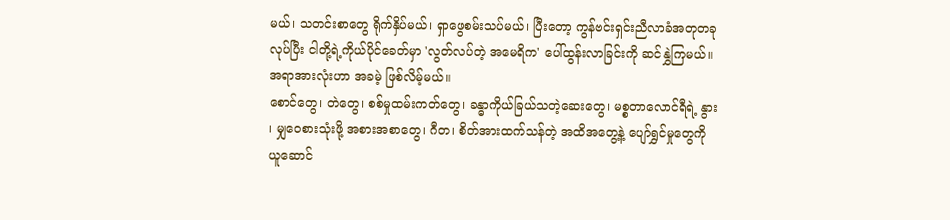မယ်၊ သတင်းစာတွေ ရိုက်နှိပ်မယ်၊ ရှာဖွေစမ်းသပ်မယ်၊ ပြီးတော့ ကွန်ဗင်းရှင်းညီလာခံအတုတခု လုပ်ပြီး ငါတို့ရဲ့ကိုယ်ပိုင်ခေတ်မှာ 'လွတ်လပ်တဲ့ အမေရိက' ပေါ်ထွန်းလာခြင်းကို ဆင်နွှဲကြမယ်။ အရာအားလုံးဟာ အခမဲ့ ဖြစ်လိမ့်မယ်။
စောင်တွေ၊ တဲတွေ၊ စစ်မှုထမ်းကတ်တွေ၊ ခန္ဓာကိုယ်ခြယ်သတဲ့ဆေးတွေ၊ မစ္စတာလောင်ရီရဲ့ နွား ၊ မျှဝေစားသုံးဖို့ အစားအစာတွေ၊ ဂီတ၊ စိတ်အားထက်သန်တဲ့ အထိအတွေ့နဲ့ ပျော်ရွှင်မှုတွေကို ယူဆောင်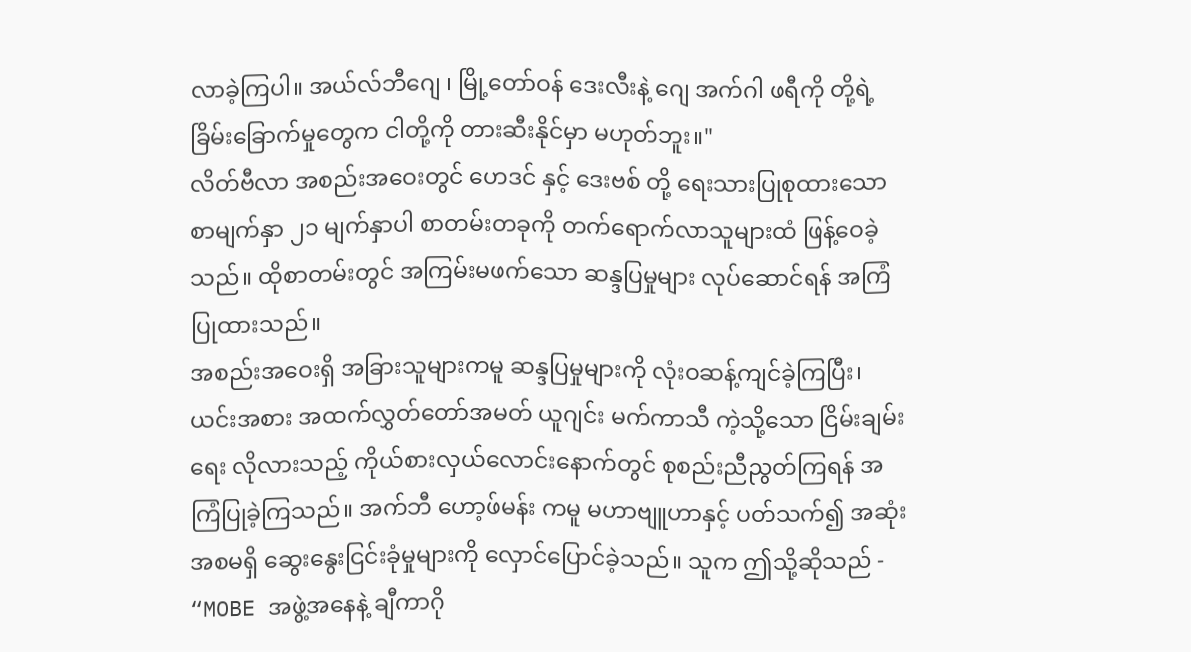လာခဲ့ကြပါ။ အယ်လ်ဘီဂျေ ၊ မြို့တော်ဝန် ဒေးလီးနဲ့ ဂျေ အက်ဂါ ဖရီကို တို့ရဲ့ ခြိမ်းခြောက်မှုတွေက ငါတို့ကို တားဆီးနိုင်မှာ မဟုတ်ဘူး။"
လိတ်ဗီလာ အစည်းအဝေးတွင် ဟေဒင် နှင့် ဒေးဗစ် တို့ ရေးသားပြုစုထားသော စာမျက်နှာ ၂၁ မျက်နှာပါ စာတမ်းတခုကို တက်ရောက်လာသူများထံ ဖြန့်ဝေခဲ့သည်။ ထိုစာတမ်းတွင် အကြမ်းမဖက်သော ဆန္ဒပြမှုများ လုပ်ဆောင်ရန် အကြံပြုထားသည်။
အစည်းအဝေးရှိ အခြားသူများကမူ ဆန္ဒပြမှုများကို လုံးဝဆန့်ကျင်ခဲ့ကြပြီး၊ ယင်းအစား အထက်လွှတ်တော်အမတ် ယူဂျင်း မက်ကာသီ ကဲ့သို့သော ငြိမ်းချမ်းရေး လိုလားသည့် ကိုယ်စားလှယ်လောင်းနောက်တွင် စုစည်းညီညွတ်ကြရန် အကြံပြုခဲ့ကြသည်။ အက်ဘီ ဟော့ဖ်မန်း ကမူ မဟာဗျူဟာနှင့် ပတ်သက်၍ အဆုံးအစမရှိ ဆွေးနွေးငြင်းခုံမှုများကို လှောင်ပြောင်ခဲ့သည်။ သူက ဤသို့ဆိုသည် - “MOBE အဖွဲ့အနေနဲ့ ချီကာဂို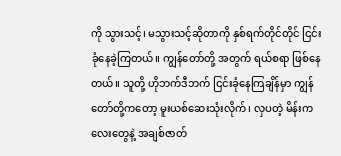ကို သွားသင့်၊ မသွားသင့်ဆိုတာကို နှစ်ရက်တိုင်တိုင် ငြင်းခုံနေခဲ့ကြတယ်။ ကျွန်တော်တို့ အတွက် ရယ်စရာ ဖြစ်နေတယ်။ သူတို့ ဟိုဘက်ဒီဘက် ငြင်းခုံနေကြချိန်မှာ ကျွန်တော်တို့ကတော့ မူးယစ်ဆေးသုံးလိုက်၊ လှပတဲ့ မိန်းကလေးတွေနဲ့ အချစ်ဇာတ်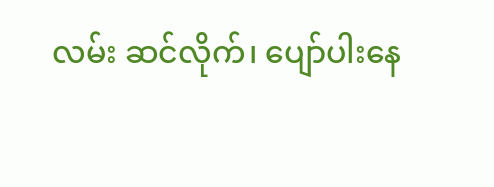လမ်း ဆင်လိုက်၊ ပျော်ပါးနေ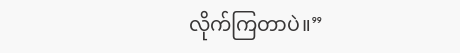လိုက်ကြတာပဲ။”